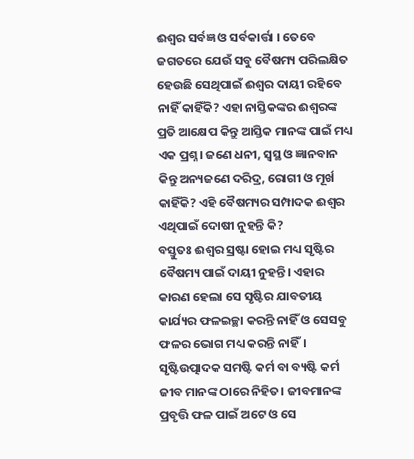ଈଶ୍ୱର ସର୍ବଜ୍ଞ ଓ ସର୍ବକାର୍ତ୍ତା । ତେବେ ଜଗତରେ ଯେଉଁ ସବୁ ବୈଷମ୍ୟ ପରିଲକ୍ଷିତ ହେଉଛି ସେଥିପାଇଁ ଈଶ୍ୱର ଦାୟୀ ରହିବେ ନାହିଁ କାହିଁକି? ଏହା ନାସ୍ତିକଙ୍କର ଈଶ୍ବରଙ୍କ ପ୍ରତି ଆକ୍ଷେପ କିନ୍ତୁ ଆସ୍ତିକ ମାନଙ୍କ ପାଇଁ ମଧ୍ୟ ଏକ ପ୍ରଶ୍ନ। ଜଣେ ଧନୀ, ସ୍ଵସ୍ଥ ଓ ଜ୍ଞାନବାନ କିନ୍ତୁ ଅନ୍ୟଜଣେ ଦରିଦ୍ର, ରୋଗୀ ଓ ମୂର୍ଖ କାହିଁକି? ଏହି ବୈଷମ୍ୟର ସମ୍ପାଦକ ଈଶ୍ୱର ଏଥିପାଇଁ ଦୋଷୀ ନୁହନ୍ତି କି?
ବସ୍ତୁତଃ ଈଶ୍ୱର ସ୍ରଷ୍ଟା ହୋଇ ମଧ୍ୟ ସୃଷ୍ଟିର ବୈଷମ୍ୟ ପାଇଁ ଦାୟୀ ନୁହନ୍ତି। ଏହାର କାରଣ ହେଲା ସେ ସୃଷ୍ଟିର ଯାବତୀୟ କାର୍ଯ୍ୟର ଫଳଇଚ୍ଛା କରନ୍ତି ନାହିଁ ଓ ସେସବୁ ଫଳର ଭୋଗ ମଧ୍ୟ କରନ୍ତି ନାହିଁ। ସୃଷ୍ଟିଉତ୍ପାଦକ ସମଷ୍ଟି କର୍ମ ବା ବ୍ୟଷ୍ଟି କର୍ମ ଜୀବ ମାନଙ୍କ ଠାରେ ନିହିତ। ଜୀବମାନଙ୍କ ପ୍ରବୃତ୍ତି ଫଳ ପାଇଁ ଅଟେ ଓ ସେ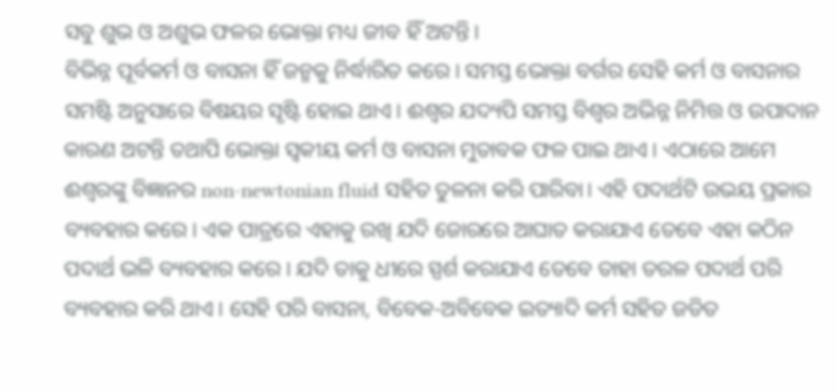ସବୁ ଶୁଭ ଓ ଅଶୁଭ ଫଳର ଭୋକ୍ତା ମଧ୍ୟ ଜୀବ ହିଁ ଅଟନ୍ତି।
ବିଭିନ୍ନ ପୂର୍ବକର୍ମ ଓ ବାସନା ହିଁ ଜନ୍ମକୁ ନିର୍ଦ୍ଧାରିତ କରେ। ସମସ୍ତ ଭୋକ୍ତା ବର୍ଗର ସେହି କର୍ମ ଓ ବାସନାର ସମଷ୍ଟି ଅନୁସାରେ ବିଷୟର ସୃଷ୍ଟି ହୋଇ ଥାଏ। ଈଶ୍ୱର ଯଦ୍ୟପି ସମସ୍ତ ବିଶ୍ବର ଅଭିନ୍ନ ନିମିତ୍ତ ଓ ଉପାଦାନ କାରଣ ଅଟନ୍ତି ତଥାପି ଭୋକ୍ତା ସ୍ଵକୀୟ କର୍ମ ଓ ବାସନା ମୁତାବକ ଫଳ ପାଇ ଥାଏ। ଏଠାରେ ଆମେ ଈଶ୍ବରଙ୍କୁ ବିଜ୍ଞାନର non-newtonian fluid ସହିତ ତୁଳନା କରି ପାରିବା। ଏହି ପଦାର୍ଥଟି ଉଭୟ ପ୍ରକାର ବ୍ୟବହାର କରେ। ଏକ ପାତ୍ରରେ ଏହାକୁ ରଖି ଯଦି ଜୋରରେ ଆଘାତ କରାଯାଏ ତେବେ ଏହା କଠିନ ପଦାର୍ଥ ଭଳି ବ୍ୟବହାର କରେ। ଯଦି ତାକୁ ଧୀରେ ସ୍ପର୍ଶ କରାଯାଏ ତେବେ ତାହା ତରଳ ପଦାର୍ଥ ପରି ବ୍ୟବହାର କରି ଥାଏ। ସେହି ପରି ବାସନା, ବିବେକ-ଅବିବେକ ଇତ୍ୟାଦି କର୍ମ ସହିତ ଜଡିତ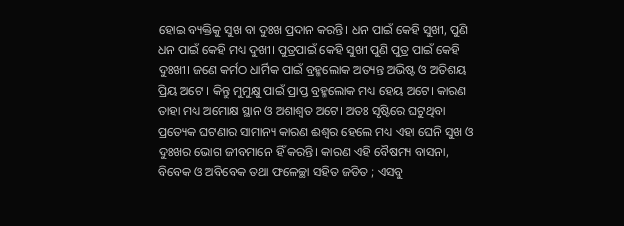ହୋଇ ବ୍ୟକ୍ତିକୁ ସୁଖ ବା ଦୁଃଖ ପ୍ରଦାନ କରନ୍ତି। ଧନ ପାଇଁ କେହି ସୁଖୀ, ପୁଣି ଧନ ପାଇଁ କେହି ମଧ୍ୟ ଦୁଖୀ। ପୁତ୍ରପାଇଁ କେହି ସୁଖୀ ପୁଣି ପୁତ୍ର ପାଇଁ କେହି ଦୁଃଖୀ। ଜଣେ କର୍ମଠ ଧାର୍ମିକ ପାଇଁ ବ୍ରହ୍ମଲୋକ ଅତ୍ୟନ୍ତ ଅଭିଷ୍ଟ ଓ ଅତିଶୟ ପ୍ରିୟ ଅଟେ । କିନ୍ତୁ ମୁମୁକ୍ଷୁ ପାଇଁ ପ୍ରାପ୍ତ ବ୍ରହ୍ମଲୋକ ମଧ୍ୟ ହେୟ ଅଟେ। କାରଣ ତାହା ମଧ୍ୟ ଅମୋକ୍ଷ ସ୍ଥାନ ଓ ଅଶାଶ୍ୱତ ଅଟେ। ଅତଃ ସୃଷ୍ଟିରେ ଘଟୁଥିବା ପ୍ରତ୍ୟେକ ଘଟଣାର ସାମାନ୍ୟ କାରଣ ଈଶ୍ୱର ହେଲେ ମଧ୍ୟ ଏହା ଘେନି ସୁଖ ଓ ଦୁଃଖର ଭୋଗ ଜୀବମାନେ ହିଁ କରନ୍ତି। କାରଣ ଏହି ବୈଷମ୍ୟ ବାସନା, ବିବେକ ଓ ଅବିବେକ ତଥା ଫଳେଚ୍ଛା ସହିତ ଜଡିତ ; ଏସବୁ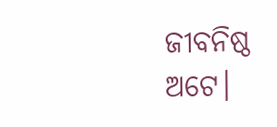ଜୀବନିଷ୍ଠ ଅଟେ।